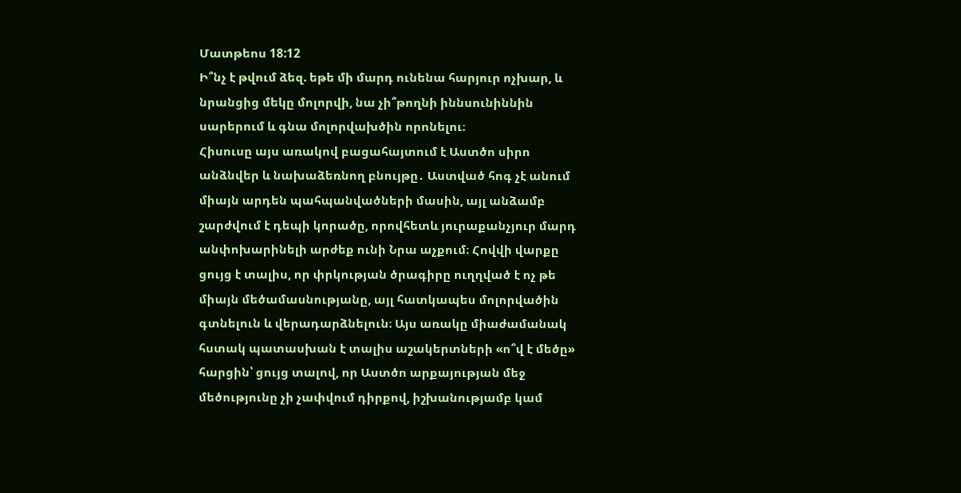Մատթեոս 18:12
Ի՞նչ է թվում ձեզ. եթե մի մարդ ունենա հարյուր ոչխար, և նրանցից մեկը մոլորվի, նա չի՞թողնի իննսունիննին սարերում և գնա մոլորվախծին որոնելու։
Հիսուսը այս առակով բացահայտում է Աստծո սիրո անձնվեր և նախաձեռնող բնույթը․ Աստված հոգ չէ անում միայն արդեն պահպանվածների մասին, այլ անձամբ շարժվում է դեպի կորածը, որովհետև յուրաքանչյուր մարդ անփոխարինելի արժեք ունի Նրա աչքում։ Հովվի վարքը ցույց է տալիս, որ փրկության ծրագիրը ուղղված է ոչ թե միայն մեծամասնությանը, այլ հատկապես մոլորվածին գտնելուն և վերադարձնելուն։ Այս առակը միաժամանակ հստակ պատասխան է տալիս աշակերտների «ո՞վ է մեծը» հարցին՝ ցույց տալով, որ Աստծո արքայության մեջ մեծությունը չի չափվում դիրքով, իշխանությամբ կամ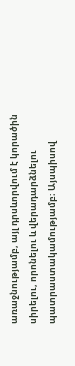առաջնությամբ, այլ դրսևորվում է կորածին սիրելու, որոնելու և վերադարձնելու պատրաստակամությամբ։ Այսպիսով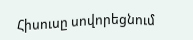Հիսուսը սովորեցնում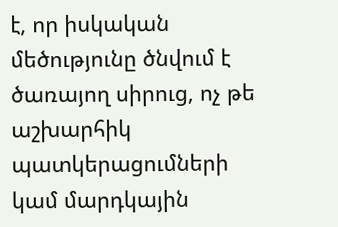է, որ իսկական մեծությունը ծնվում է ծառայող սիրուց, ոչ թե աշխարհիկ պատկերացումների կամ մարդկային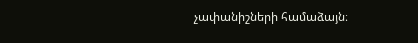չափանիշների համաձայն։